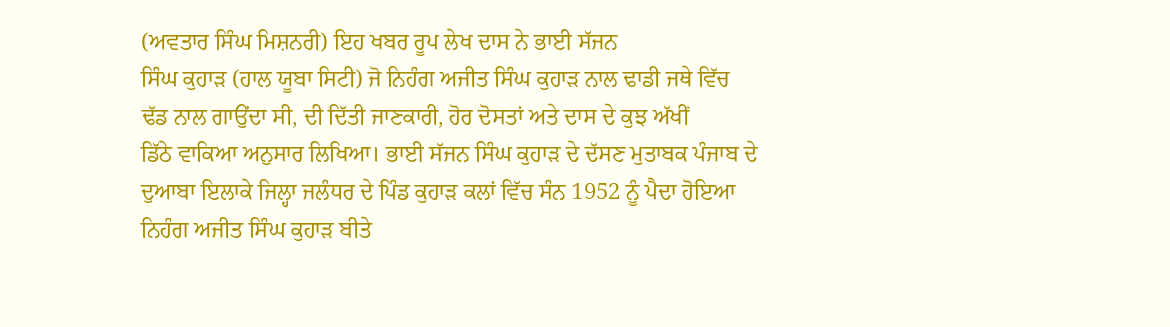(ਅਵਤਾਰ ਸਿੰਘ ਮਿਸ਼ਨਰੀ) ਇਹ ਖਬਰ ਰੂਪ ਲੇਖ ਦਾਸ ਨੇ ਭਾਈ ਸੱਜਨ
ਸਿੰਘ ਕੁਹਾੜ (ਹਾਲ ਯੂਬਾ ਸਿਟੀ) ਜੋ ਨਿਹੰਗ ਅਜੀਤ ਸਿੰਘ ਕੁਹਾੜ ਨਾਲ ਢਾਡੀ ਜਥੇ ਵਿੱਚ
ਢੱਡ ਨਾਲ ਗਾਉਂਦਾ ਸੀ, ਦੀ ਦਿੱਤੀ ਜਾਣਕਾਰੀ, ਹੋਰ ਦੋਸਤਾਂ ਅਤੇ ਦਾਸ ਦੇ ਕੁਝ ਅੱਖੀਂ
ਡਿੱਠੇ ਵਾਕਿਆ ਅਨੁਸਾਰ ਲਿਖਿਆ। ਭਾਈ ਸੱਜਨ ਸਿੰਘ ਕੁਹਾੜ ਦੇ ਦੱਸਣ ਮੁਤਾਬਕ ਪੰਜਾਬ ਦੇ
ਦੁਆਬਾ ਇਲਾਕੇ ਜਿਲ੍ਹਾ ਜਲੰਧਰ ਦੇ ਪਿੰਡ ਕੁਹਾੜ ਕਲਾਂ ਵਿੱਚ ਸੰਨ 1952 ਨੂੰ ਪੈਦਾ ਹੋਇਆ
ਨਿਹੰਗ ਅਜੀਤ ਸਿੰਘ ਕੁਹਾੜ ਬੀਤੇ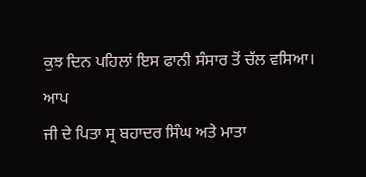ਕੁਝ ਦਿਨ ਪਹਿਲਾਂ ਇਸ ਫਾਨੀ ਸੰਸਾਰ ਤੋਂ ਚੱਲ ਵਸਿਆ। ਆਪ
ਜੀ ਦੇ ਪਿਤਾ ਸ੍ਰ ਬਹਾਦਰ ਸਿੰਘ ਅਤੇ ਮਾਤਾ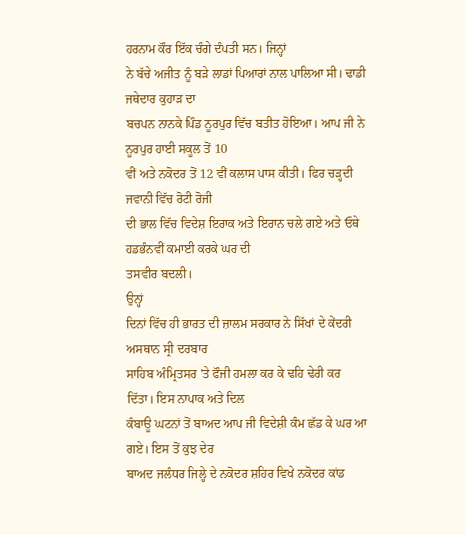ਹਰਨਾਮ ਕੌਰ ਇੱਕ ਚੰਗੇ ਦੰਪਤੀ ਸਨ। ਜਿਨ੍ਹਾਂ
ਨੇ ਬੱਚੇ ਅਜੀਤ ਨੂੰ ਬੜੇ ਲਾਡਾਂ ਪਿਆਰਾਂ ਨਾਲ ਪਾਲਿਆ ਸੀ। ਢਾਡੀ ਜਥੇਦਾਰ ਕੁਹਾੜ ਦਾ
ਬਚਪਨ ਨਾਨਕੇ ਪਿੰਡ ਨੂਰਪੁਰ ਵਿੱਚ ਬਤੀਤ ਹੋਇਆ। ਆਪ ਜੀ ਨੇ ਨੂਰਪੁਰ ਹਾਈ ਸਕੂਲ ਤੋਂ 10
ਵੀਂ ਅਤੇ ਨਕੋਦਰ ਤੋਂ 12 ਵੀਂ ਕਲਾਸ ਪਾਸ ਕੀਤੀ। ਫਿਰ ਚੜ੍ਹਦੀ ਜਵਾਨੀ ਵਿੱਚ ਰੋਟੀ ਰੋਜੀ
ਦੀ ਭਾਲ ਵਿੱਚ ਵਿਦੇਸ਼ ਇਰਾਕ ਅਤੇ ਇਰਾਨ ਚਲੇ ਗਏ ਅਤੇ ਓਥੇ ਹਡਭੰਨਵੀਂ ਕਮਾਈ ਕਰਕੇ ਘਰ ਦੀ
ਤਸਵੀਰ ਬਦਲੀ।
ਉਨ੍ਹਾਂ
ਦਿਨਾਂ ਵਿੱਚ ਹੀ ਭਾਰਤ ਦੀ ਜ਼ਾਲਮ ਸਰਕਾਰ ਨੇ ਸਿੱਖਾਂ ਦੇ ਕੇਂਦਰੀ ਅਸਥਾਨ ਸ੍ਰੀ ਦਰਬਾਰ
ਸਾਹਿਬ ਅੰਮ੍ਰਿਤਸਰ 'ਤੇ ਫੌਜੀ ਹਮਲਾ ਕਰ ਕੇ ਢਹਿ ਢੇਰੀ ਕਰ ਦਿੱਤਾ। ਇਸ ਨਾਪਾਕ ਅਤੇ ਦਿਲ
ਕੰਬਾਊ ਘਟਨਾਂ ਤੋਂ ਬਾਅਦ ਆਪ ਜੀ ਵਿਦੇਸ਼ੀ ਕੰਮ ਛੱਡ ਕੇ ਘਰ ਆ ਗਏ। ਇਸ ਤੋਂ ਕੁਝ ਦੇਰ
ਬਾਅਦ ਜਲੰਧਰ ਜਿਲ੍ਹੇ ਦੇ ਨਕੋਦਰ ਸ਼ਹਿਰ ਵਿਖੇ ਨਕੋਦਰ ਕਾਂਡ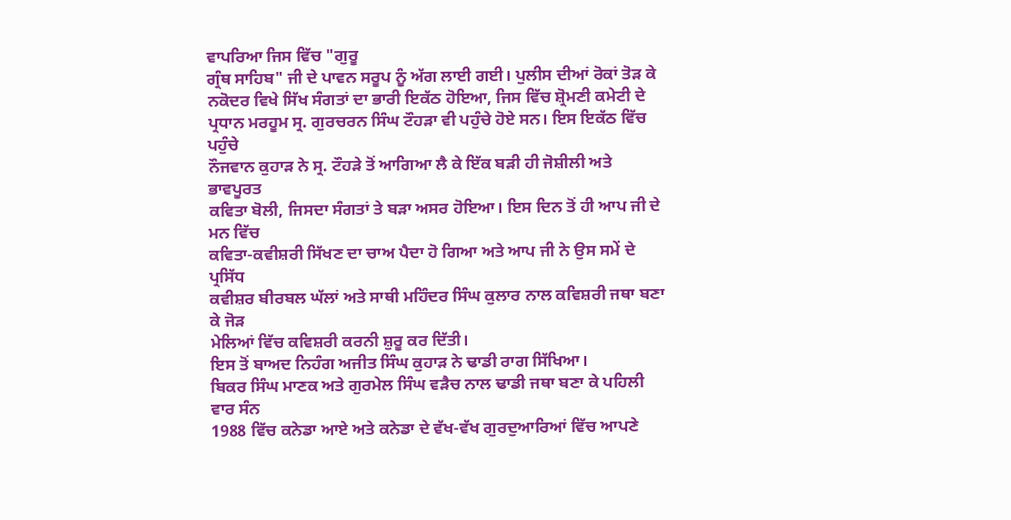ਵਾਪਰਿਆ ਜਿਸ ਵਿੱਚ "ਗੁਰੂ
ਗ੍ਰੰਥ ਸਾਹਿਬ" ਜੀ ਦੇ ਪਾਵਨ ਸਰੂਪ ਨੂੰ ਅੱਗ ਲਾਈ ਗਈ। ਪੁਲੀਸ ਦੀਆਂ ਰੋਕਾਂ ਤੋੜ ਕੇ
ਨਕੋਦਰ ਵਿਖੇ ਸਿੱਖ ਸੰਗਤਾਂ ਦਾ ਭਾਰੀ ਇਕੱਠ ਹੋਇਆ, ਜਿਸ ਵਿੱਚ ਸ਼੍ਰੋਮਣੀ ਕਮੇਟੀ ਦੇ
ਪ੍ਰਧਾਨ ਮਰਹੂਮ ਸ੍ਰ. ਗੁਰਚਰਨ ਸਿੰਘ ਟੌਹੜਾ ਵੀ ਪਹੁੰਚੇ ਹੋਏ ਸਨ। ਇਸ ਇਕੱਠ ਵਿੱਚ ਪਹੁੰਚੇ
ਨੌਜਵਾਨ ਕੁਹਾੜ ਨੇ ਸ੍ਰ. ਟੌਹੜੇ ਤੋਂ ਆਗਿਆ ਲੈ ਕੇ ਇੱਕ ਬੜੀ ਹੀ ਜੋਸ਼ੀਲੀ ਅਤੇ ਭਾਵਪੂਰਤ
ਕਵਿਤਾ ਬੋਲੀ, ਜਿਸਦਾ ਸੰਗਤਾਂ ਤੇ ਬੜਾ ਅਸਰ ਹੋਇਆ। ਇਸ ਦਿਨ ਤੋਂ ਹੀ ਆਪ ਜੀ ਦੇ ਮਨ ਵਿੱਚ
ਕਵਿਤਾ-ਕਵੀਸ਼ਰੀ ਸਿੱਖਣ ਦਾ ਚਾਅ ਪੈਦਾ ਹੋ ਗਿਆ ਅਤੇ ਆਪ ਜੀ ਨੇ ਉਸ ਸਮੇਂ ਦੇ ਪ੍ਰਸਿੱਧ
ਕਵੀਸ਼ਰ ਬੀਰਬਲ ਘੱਲਾਂ ਅਤੇ ਸਾਥੀ ਮਹਿੰਦਰ ਸਿੰਘ ਕੁਲਾਰ ਨਾਲ ਕਵਿਸ਼ਰੀ ਜਥਾ ਬਣਾ ਕੇ ਜੋੜ
ਮੇਲਿਆਂ ਵਿੱਚ ਕਵਿਸ਼ਰੀ ਕਰਨੀ ਸ਼ੁਰੂ ਕਰ ਦਿੱਤੀ।
ਇਸ ਤੋਂ ਬਾਅਦ ਨਿਹੰਗ ਅਜੀਤ ਸਿੰਘ ਕੁਹਾੜ ਨੇ ਢਾਡੀ ਰਾਗ ਸਿੱਖਿਆ।
ਬਿਕਰ ਸਿੰਘ ਮਾਣਕ ਅਤੇ ਗੁਰਮੇਲ ਸਿੰਘ ਵੜੈਚ ਨਾਲ ਢਾਡੀ ਜਥਾ ਬਣਾ ਕੇ ਪਹਿਲੀ ਵਾਰ ਸੰਨ
1988 ਵਿੱਚ ਕਨੇਡਾ ਆਏ ਅਤੇ ਕਨੇਡਾ ਦੇ ਵੱਖ-ਵੱਖ ਗੁਰਦੁਆਰਿਆਂ ਵਿੱਚ ਆਪਣੇ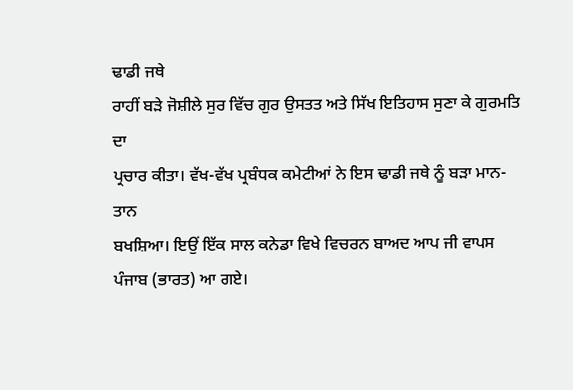ਢਾਡੀ ਜਥੇ
ਰਾਹੀਂ ਬੜੇ ਜੋਸ਼ੀਲੇ ਸੁਰ ਵਿੱਚ ਗੁਰ ਉਸਤਤ ਅਤੇ ਸਿੱਖ ਇਤਿਹਾਸ ਸੁਣਾ ਕੇ ਗੁਰਮਤਿ ਦਾ
ਪ੍ਰਚਾਰ ਕੀਤਾ। ਵੱਖ-ਵੱਖ ਪ੍ਰਬੰਧਕ ਕਮੇਟੀਆਂ ਨੇ ਇਸ ਢਾਡੀ ਜਥੇ ਨੂੰ ਬੜਾ ਮਾਨ-ਤਾਨ
ਬਖਸ਼ਿਆ। ਇਉਂ ਇੱਕ ਸਾਲ ਕਨੇਡਾ ਵਿਖੇ ਵਿਚਰਨ ਬਾਅਦ ਆਪ ਜੀ ਵਾਪਸ ਪੰਜਾਬ (ਭਾਰਤ) ਆ ਗਏ।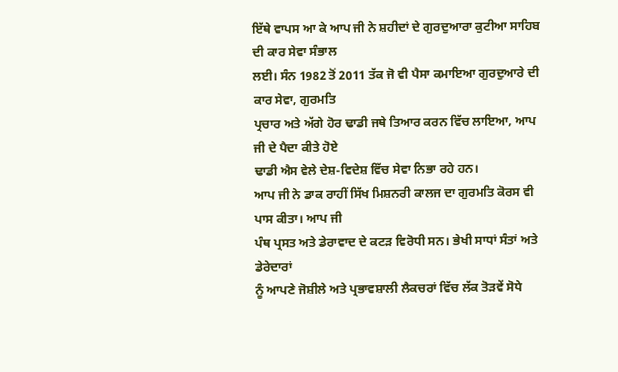ਇੱਥੇ ਵਾਪਸ ਆ ਕੇ ਆਪ ਜੀ ਨੇ ਸ਼ਹੀਦਾਂ ਦੇ ਗੁਰਦੁਆਰਾ ਕੁਟੀਆ ਸਾਹਿਬ ਦੀ ਕਾਰ ਸੇਵਾ ਸੰਭਾਲ
ਲਈ। ਸੰਨ 1982 ਤੋਂ 2011 ਤੱਕ ਜੋ ਵੀ ਪੈਸਾ ਕਮਾਇਆ ਗੁਰਦੁਆਰੇ ਦੀ ਕਾਰ ਸੇਵਾ, ਗੁਰਮਤਿ
ਪ੍ਰਚਾਰ ਅਤੇ ਅੱਗੇ ਹੋਰ ਢਾਡੀ ਜਥੇ ਤਿਆਰ ਕਰਨ ਵਿੱਚ ਲਾਇਆ, ਆਪ ਜੀ ਦੇ ਪੈਦਾ ਕੀਤੇ ਹੋਏ
ਢਾਡੀ ਐਸ ਵੇਲੇ ਦੇਸ਼-ਵਿਦੇਸ਼ ਵਿੱਚ ਸੇਵਾ ਨਿਭਾ ਰਹੇ ਹਨ।
ਆਪ ਜੀ ਨੇ ਡਾਕ ਰਾਹੀਂ ਸਿੱਖ ਮਿਸ਼ਨਰੀ ਕਾਲਜ ਦਾ ਗੁਰਮਤਿ ਕੋਰਸ ਵੀ ਪਾਸ ਕੀਤਾ। ਆਪ ਜੀ
ਪੰਥ ਪ੍ਰਸਤ ਅਤੇ ਡੇਰਾਵਾਦ ਦੇ ਕਟੜ ਵਿਰੋਧੀ ਸਨ। ਭੇਖੀ ਸਾਧਾਂ ਸੰਤਾਂ ਅਤੇ ਡੇਰੇਦਾਰਾਂ
ਨੂੰ ਆਪਣੇ ਜੋਸ਼ੀਲੇ ਅਤੇ ਪ੍ਰਭਾਵਸ਼ਾਲੀ ਲੈਕਚਰਾਂ ਵਿੱਚ ਲੱਕ ਤੋੜਵੇਂ ਸੋਧੇ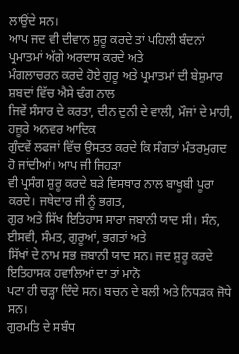ਲਾਉਂਦੇ ਸਨ।
ਆਪ ਜਦ ਵੀ ਦੀਵਾਨ ਸ਼ੁਰੂ ਕਰਦੇ ਤਾਂ ਪਹਿਲੀ ਬੰਦਨਾਂ ਪ੍ਰਮਾਤਮਾਂ ਅੱਗੇ ਅਰਦਾਸ ਕਰਦੇ ਅਤੇ
ਮੰਗਲਾਚਰਨ ਕਰਦੇ ਹੋਏ ਗੁਰੂ ਅਤੇ ਪ੍ਰਮਾਤਮਾਂ ਦੀ ਬੇਸ਼ੁਮਾਰ ਸ਼ਬਦਾਂ ਵਿੱਚ ਐਸੇ ਢੰਗ ਨਾਲ
ਜਿਵੇਂ ਸੰਸਾਰ ਦੇ ਕਰਤਾ, ਦੀਨ ਦੁਨੀ ਦੇ ਵਾਲੀ, ਮੌਜਾਂ ਦੇ ਮਾਹੀ, ਹਜ਼ੂਰੇ ਅਨਵਰ ਆਦਿਕ
ਗੁੰਦਵੇਂ ਲਫਜਾਂ ਵਿੱਚ ਉਸਤਤ ਕਰਦੇ ਕਿ ਸੰਗਤਾਂ ਮੰਤਰਮੁਗਦ ਹੋ ਜਾਂਦੀਆਂ। ਆਪ ਜੀ ਜਿਹੜਾ
ਵੀ ਪ੍ਰਸੰਗ ਸ਼ੁਰੂ ਕਰਦੇ ਬੜੇ ਵਿਸਥਾਰ ਨਾਲ ਬਾਖੂਬੀ ਪੂਰਾ ਕਰਦੇ। ਜਥੇਦਾਰ ਜੀ ਨੂੰ ਭਗਤ,
ਗੁਰ ਅਤੇ ਸਿੱਖ ਇਤਿਹਾਸ ਸਾਰਾ ਜਬਾਨੀ ਯਾਦ ਸੀ। ਸੰਨ, ਈਸਵੀ, ਸੰਮਤ, ਗੁਰੂਆਂ, ਭਗਤਾਂ ਅਤੇ
ਸਿੱਖਾਂ ਦੇ ਨਾਮ ਸਭ ਜ਼ਬਾਨੀ ਯਾਦ ਸਨ। ਜਦ ਸ਼ੁਰੂ ਕਰਦੇ ਇਤਿਹਾਸਕ ਹਵਾਲਿਆਂ ਦਾ ਤਾਂ ਮਾਨੋ
ਪਟਾ ਹੀ ਚੜ੍ਹਾ ਦਿੰਦੇ ਸਨ। ਬਚਨ ਦੇ ਬਲੀ ਅਤੇ ਨਿਧੜਕ ਜੋਧੇ ਸਨ।
ਗੁਰਮਤਿ ਦੇ ਸਬੰਧ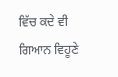ਵਿੱਚ ਕਦੇ ਵੀ ਗਿਆਨ ਵਿਹੂਣੇ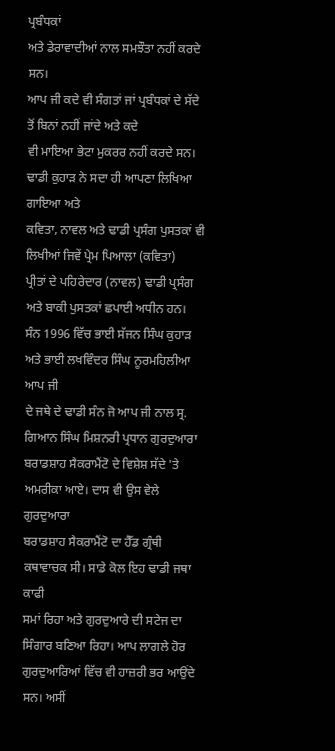ਪ੍ਰਬੰਧਕਾਂ
ਅਤੇ ਡੇਰਾਵਾਦੀਆਂ ਨਾਲ ਸਮਝੌਤਾ ਨਹੀਂ ਕਰਦੇ ਸਨ।
ਆਪ ਜੀ ਕਦੇ ਵੀ ਸੰਗਤਾਂ ਜਾਂ ਪ੍ਰਬੰਧਕਾਂ ਦੇ ਸੱਦੇ ਤੋਂ ਬਿਨਾਂ ਨਹੀਂ ਜਾਂਦੇ ਅਤੇ ਕਦੇ
ਵੀ ਮਾਇਆ ਭੇਟਾ ਮੁਕਰਰ ਨਹੀਂ ਕਰਦੇ ਸਨ। ਢਾਡੀ ਕੁਹਾੜ ਨੇ ਸਦਾ ਹੀ ਆਪਣਾ ਲਿਖਿਆ ਗਾਇਆ ਅਤੇ
ਕਵਿਤਾ, ਨਾਵਲ ਅਤੇ ਢਾਡੀ ਪ੍ਰਸੰਗ ਪੁਸਤਕਾਂ ਵੀ ਲਿਖੀਆਂ ਜਿਵੇਂ ਪ੍ਰੇਮ ਪਿਆਲਾ (ਕਵਿਤਾ)
ਪ੍ਰੀਤਾਂ ਦੇ ਪਹਿਰੇਦਾਰ (ਨਾਵਲ) ਢਾਡੀ ਪ੍ਰਸੰਗ ਅਤੇ ਬਾਕੀ ਪੁਸਤਕਾਂ ਛਪਾਈ ਅਧੀਨ ਹਨ।
ਸੰਨ 1996 ਵਿੱਚ ਭਾਈ ਸੱਜਨ ਸਿੰਘ ਕੁਹਾੜ ਅਤੇ ਭਾਈ ਲਖਵਿੰਦਰ ਸਿੰਘ ਨੂਰਮਹਿਲੀਆ ਆਪ ਜੀ
ਦੇ ਜਥੇ ਦੇ ਢਾਡੀ ਸੰਨ ਜੋ ਆਪ ਜੀ ਨਾਲ ਸ੍ਰ. ਗਿਆਨ ਸਿੰਘ ਮਿਸ਼ਨਰੀ ਪ੍ਰਧਾਨ ਗੁਰਦੁਆਰਾ
ਬਰਾਡਸ਼ਾਹ ਸੈਕਰਾਮੈਂਟੋ ਦੇ ਵਿਸ਼ੇਸ਼ ਸੱਦੇ 'ਤੇ ਅਮਰੀਕਾ ਆਏ। ਦਾਸ ਵੀ ਉਸ ਵੇਲੇ ਗੁਰਦੁਆਰਾ
ਬਰਾਡਸ਼ਾਹ ਸੈਕਰਾਮੈਂਟੋ ਦਾ ਹੈੱਡ ਗ੍ਰੰਥੀ ਕਥਾਵਾਚਕ ਸੀ। ਸਾਡੇ ਕੋਲ ਇਹ ਢਾਡੀ ਜਥਾ ਕਾਫੀ
ਸਮਾਂ ਰਿਹਾ ਅਤੇ ਗੁਰਦੁਆਰੇ ਦੀ ਸਟੇਜ ਦਾ ਸਿੰਗਾਰ ਬਣਿਆ ਰਿਹਾ। ਆਪ ਲਾਗਲੇ ਹੋਰ
ਗੁਰਦੁਆਰਿਆਂ ਵਿੱਚ ਵੀ ਹਾਜ਼ਰੀ ਭਰ ਆਉਂਦੇ ਸਨ। ਅਸੀਂ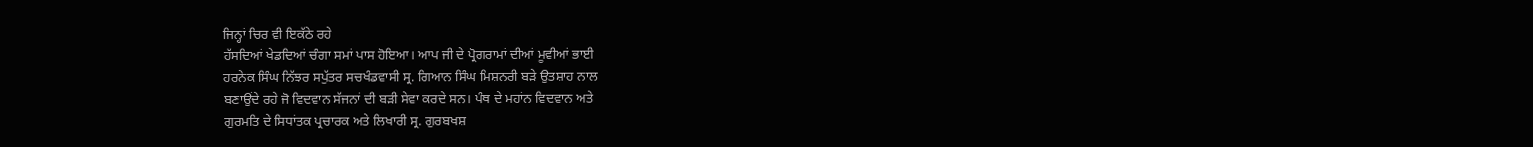ਜਿਨ੍ਹਾਂ ਚਿਰ ਵੀ ਇਕੱਠੇ ਰਹੇ
ਹੱਸਦਿਆਂ ਖੇਡਦਿਆਂ ਚੰਗਾ ਸਮਾਂ ਪਾਸ ਹੋਇਆ। ਆਪ ਜੀ ਦੇ ਪ੍ਰੋਗਰਾਮਾਂ ਦੀਆਂ ਮੂਵੀਆਂ ਭਾਈ
ਹਰਨੇਕ ਸਿੰਘ ਨਿੱਝਰ ਸਪੁੱਤਰ ਸਚਖੰਡਵਾਸੀ ਸ੍ਰ. ਗਿਆਨ ਸਿੰਘ ਮਿਸ਼ਨਰੀ ਬੜੇ ਉਤਸ਼ਾਹ ਨਾਲ
ਬਣਾਉਂਦੇ ਰਹੇ ਜੋ ਵਿਦਵਾਨ ਸੱਜਨਾਂ ਦੀ ਬੜੀ ਸੇਵਾ ਕਰਦੇ ਸਨ। ਪੰਥ ਦੇ ਮਹਾਂਨ ਵਿਦਵਾਨ ਅਤੇ
ਗੁਰਮਤਿ ਦੇ ਸਿਧਾਂਤਕ ਪ੍ਰਚਾਰਕ ਅਤੇ ਲਿਖਾਰੀ ਸ੍ਰ. ਗੁਰਬਖਸ਼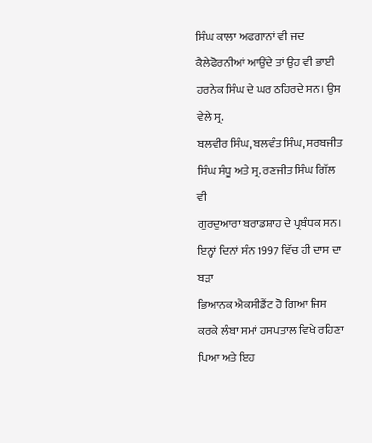ਸਿੰਘ ਕਾਲਾ ਅਫਗਾਨਾਂ ਵੀ ਜਦ
ਕੈਲੇਫੋਰਨੀਆਂ ਆਉਂਦੇ ਤਾਂ ਉਹ ਵੀ ਭਾਈ ਹਰਨੇਕ ਸਿੰਘ ਦੇ ਘਰ ਠਹਿਰਦੇ ਸਨ। ਉਸ ਵੇਲੇ ਸ੍ਰ.
ਬਲਵੀਰ ਸਿੰਘ, ਬਲਵੰਤ ਸਿੰਘ, ਸਰਬਜੀਤ ਸਿੰਘ ਸੰਧੂ ਅਤੇ ਸ੍ਰ. ਰਣਜੀਤ ਸਿੰਘ ਗਿੱਲ ਵੀ
ਗੁਰਦੁਆਰਾ ਬਰਾਡਸ਼ਾਹ ਦੇ ਪ੍ਰਬੰਧਕ ਸਨ। ਇਨ੍ਹਾਂ ਦਿਨਾਂ ਸੰਨ 1997 ਵਿੱਚ ਹੀ ਦਾਸ ਦਾ ਬੜਾ
ਭਿਆਨਕ ਐਕਸੀਡੈਂਟ ਹੋ ਗਿਆ ਜਿਸ ਕਰਕੇ ਲੰਬਾ ਸਮਾਂ ਹਸਪਤਾਲ ਵਿਖੇ ਰਹਿਣਾ ਪਿਆ ਅਤੇ ਇਹ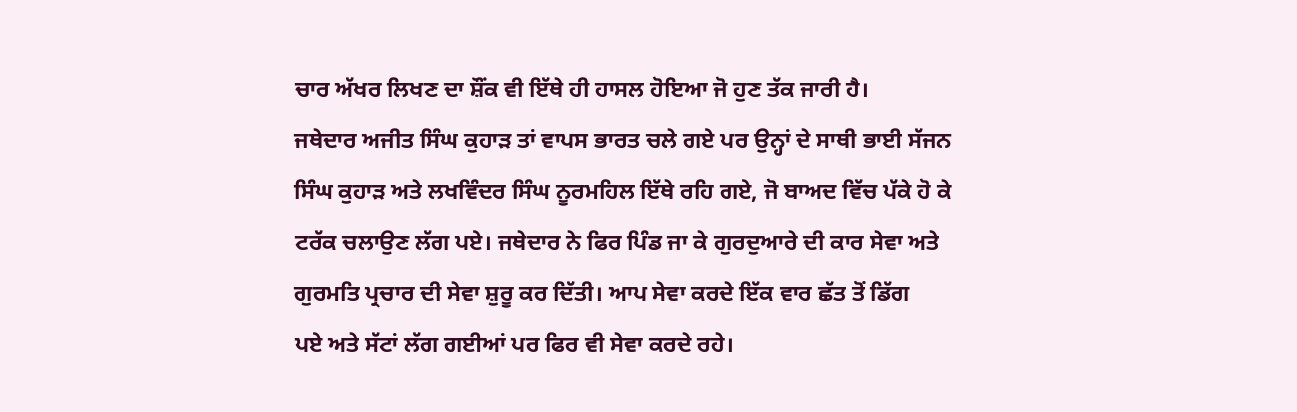ਚਾਰ ਅੱਖਰ ਲਿਖਣ ਦਾ ਸ਼ੌਂਕ ਵੀ ਇੱਥੇ ਹੀ ਹਾਸਲ ਹੋਇਆ ਜੋ ਹੁਣ ਤੱਕ ਜਾਰੀ ਹੈ।
ਜਥੇਦਾਰ ਅਜੀਤ ਸਿੰਘ ਕੁਹਾੜ ਤਾਂ ਵਾਪਸ ਭਾਰਤ ਚਲੇ ਗਏ ਪਰ ਉਨ੍ਹਾਂ ਦੇ ਸਾਥੀ ਭਾਈ ਸੱਜਨ
ਸਿੰਘ ਕੁਹਾੜ ਅਤੇ ਲਖਵਿੰਦਰ ਸਿੰਘ ਨੂਰਮਹਿਲ ਇੱਥੇ ਰਹਿ ਗਏ, ਜੋ ਬਾਅਦ ਵਿੱਚ ਪੱਕੇ ਹੋ ਕੇ
ਟਰੱਕ ਚਲਾਉਣ ਲੱਗ ਪਏ। ਜਥੇਦਾਰ ਨੇ ਫਿਰ ਪਿੰਡ ਜਾ ਕੇ ਗੁਰਦੁਆਰੇ ਦੀ ਕਾਰ ਸੇਵਾ ਅਤੇ
ਗੁਰਮਤਿ ਪ੍ਰਚਾਰ ਦੀ ਸੇਵਾ ਸ਼ੁਰੂ ਕਰ ਦਿੱਤੀ। ਆਪ ਸੇਵਾ ਕਰਦੇ ਇੱਕ ਵਾਰ ਛੱਤ ਤੋਂ ਡਿੱਗ
ਪਏ ਅਤੇ ਸੱਟਾਂ ਲੱਗ ਗਈਆਂ ਪਰ ਫਿਰ ਵੀ ਸੇਵਾ ਕਰਦੇ ਰਹੇ।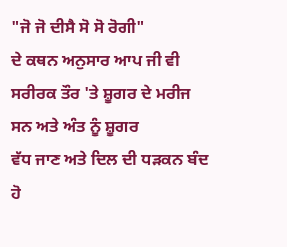"ਜੋ ਜੋ ਦੀਸੈ ਸੋ ਸੋ ਰੋਗੀ"
ਦੇ ਕਥਨ ਅਨੁਸਾਰ ਆਪ ਜੀ ਵੀ ਸਰੀਰਕ ਤੌਰ 'ਤੇ ਸ਼ੂਗਰ ਦੇ ਮਰੀਜ ਸਨ ਅਤੇ ਅੰਤ ਨੂੰ ਸ਼ੂਗਰ
ਵੱਧ ਜਾਣ ਅਤੇ ਦਿਲ ਦੀ ਧੜਕਨ ਬੰਦ ਹੋ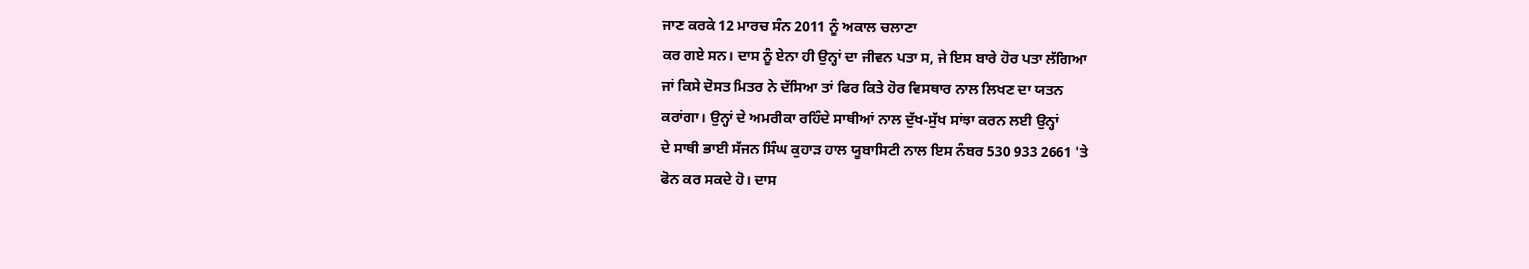ਜਾਣ ਕਰਕੇ 12 ਮਾਰਚ ਸੰਨ 2011 ਨੂੰ ਅਕਾਲ ਚਲਾਣਾ
ਕਰ ਗਏ ਸਨ। ਦਾਸ ਨੂੰ ਏਨਾ ਹੀ ਉਨ੍ਹਾਂ ਦਾ ਜੀਵਨ ਪਤਾ ਸ, ਜੇ ਇਸ ਬਾਰੇ ਹੋਰ ਪਤਾ ਲੱਗਿਆ
ਜਾਂ ਕਿਸੇ ਦੋਸਤ ਮਿਤਰ ਨੇ ਦੱਸਿਆ ਤਾਂ ਫਿਰ ਕਿਤੇ ਹੋਰ ਵਿਸਥਾਰ ਨਾਲ ਲਿਖਣ ਦਾ ਯਤਨ
ਕਰਾਂਗਾ। ਉਨ੍ਹਾਂ ਦੇ ਅਮਰੀਕਾ ਰਹਿੰਦੇ ਸਾਥੀਆਂ ਨਾਲ ਦੁੱਖ-ਸੁੱਖ ਸਾਂਝਾ ਕਰਨ ਲਈ ਉਨ੍ਹਾਂ
ਦੇ ਸਾਥੀ ਭਾਈ ਸੱਜਨ ਸਿੰਘ ਕੁਹਾੜ ਹਾਲ ਯੂਬਾਸਿਟੀ ਨਾਲ ਇਸ ਨੰਬਰ 530 933 2661 'ਤੇ
ਫੋਨ ਕਰ ਸਕਦੇ ਹੋ। ਦਾਸ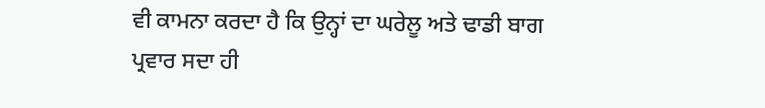ਵੀ ਕਾਮਨਾ ਕਰਦਾ ਹੈ ਕਿ ਉਨ੍ਹਾਂ ਦਾ ਘਰੇਲੂ ਅਤੇ ਢਾਡੀ ਬਾਗ
ਪ੍ਰਵਾਰ ਸਦਾ ਹੀ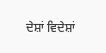ਦੇਸ਼ਾਂ ਵਿਦੇਸ਼ਾਂ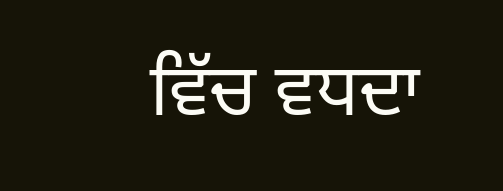ਵਿੱਚ ਵਧਦਾ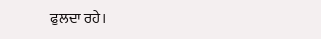ਫੁਲਦਾ ਰਹੇ।